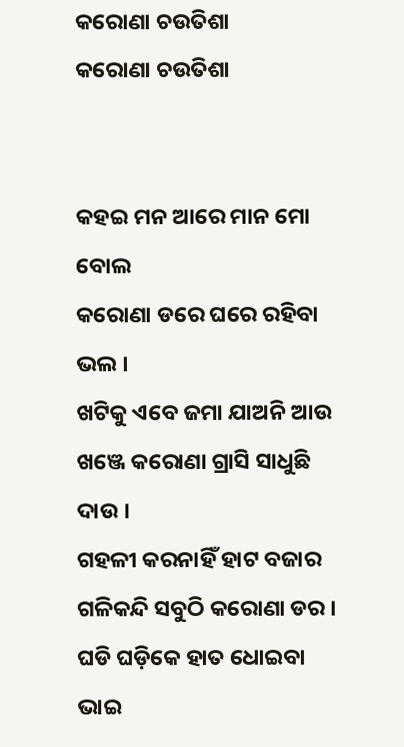କରୋଣା ଚଉତିଶା
କରୋଣା ଚଉତିଶା


କହଇ ମନ ଆରେ ମାନ ମୋ ବୋଲ
କରୋଣା ଡରେ ଘରେ ରହିବା ଭଲ ।
ଖଟିକୁ ଏବେ ଜମା ଯାଅନି ଆଉ
ଖଞ୍ଜେ କରୋଣା ଗ୍ରାସି ସାଧୁଛି ଦାଉ ।
ଗହଳୀ କରନାହିଁ ହାଟ ବଜାର
ଗଳିକନ୍ଦି ସବୁଠି କରୋଣା ଡର ।
ଘଡି ଘଡ଼ିକେ ହାତ ଧୋଇବା ଭାଇ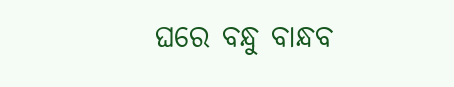ଘରେ ବନ୍ଧୁ ବାନ୍ଧବ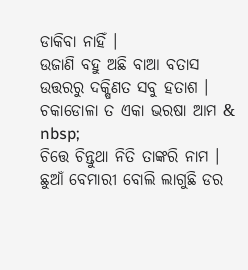ଡାକିବା ନାହିଁ ।
ଉଜାଣି ବହୁ ଅଛି ବାଆ ବତାସ
ଉତ୍ତରରୁ ଦକ୍ଷିଣତ ସବୁ ହତାଶ ।
ଚକାଡୋଳା ତ ଏକା ଭରଷା ଆମ &
nbsp;
ଚିତ୍ତେ ଚିନ୍ତୁଥା ନିତି ତାଙ୍କରି ନାମ ।
ଛୁଆଁ ବେମାରୀ ବୋଲି ଲାଗୁଛି ଡର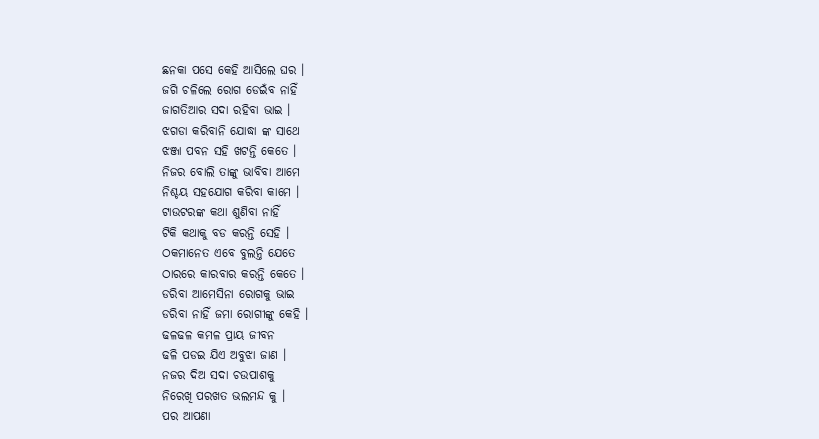ଛନକା ପସେ କେହି ଆସିଲେ ଘର ।
ଜଗି ଚଳିଲେ ରୋଗ ଡେଇଁବ ନାହିଁ
ଜାଗତିଆର ସଦା ରହିବା ଭାଇ ।
ଝଗଡା କରିବାନି ଯୋଦ୍ଧା ଙ୍କ ସାଥେ
ଝଞ୍ଜା ପବନ ସହି ଖଟନ୍ତି କେତେ ।
ନିଜର ବୋଲି ତାଙ୍କୁ ଭାବିବା ଆମେ
ନିଶ୍ଚୟ ସହଯୋଗ କରିବା କାମେ ।
ଟାଉଟରଙ୍କ କଥା ଶୁଣିବା ନାହିଁ
ଟିକି କଥାକୁ ବଡ କରନ୍ତି ସେହି ।
ଠକମାନେତ ଏବେ ବୁଲନ୍ତି ଯେତେ
ଠାରରେ କାରବାର କରନ୍ତି କେତେ ।
ଡରିବା ଆମେସିନା ରୋଗକୁ ଭାଇ
ଡରିବା ନାହିଁ ଜମା ରୋଗୀଙ୍କୁ କେହି ।
ଢଳଢଳ କମଳ ପ୍ରାୟ ଜୀବନ
ଢଳି ପଡଇ ଯିଏ ଅବୁଝା ଜାଣ ।
ନଜର ଦିଅ ସଦା ଚଉପାଶକୁ
ନିରେଖି ପରଖତ ଭଲମନ୍ଦ କୁ ।
ପର ଆପଣା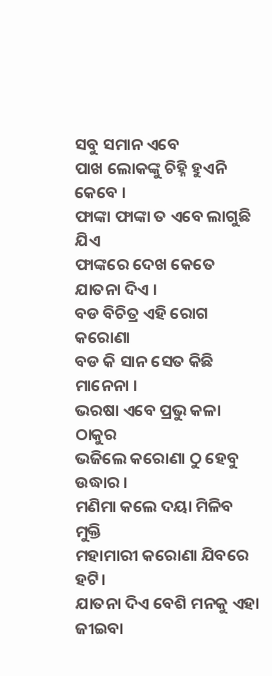ସବୁ ସମାନ ଏବେ
ପାଖ ଲୋକଙ୍କୁ ଚିହ୍ନି ହୁଏନି କେବେ ।
ଫାଙ୍କା ଫାଙ୍କା ତ ଏବେ ଲାଗୁଛି ଯିଏ
ଫାଙ୍କରେ ଦେଖ କେତେ ଯାତନା ଦିଏ ।
ବଡ ବିଚିତ୍ର ଏହି ରୋଗ କରୋଣା
ବଡ କି ସାନ ସେତ କିଛି ମାନେନା ।
ଭରଷା ଏବେ ପ୍ରଭୁ କଳା ଠାକୁର
ଭଜିଲେ କରୋଣା ଠୁ ହେବୁ ଉଦ୍ଧାର ।
ମଣିମା କଲେ ଦୟା ମିଳିବ ମୁକ୍ତି
ମହାମାରୀ କରୋଣା ଯିବରେ ହଟି।
ଯାତନା ଦିଏ ବେଶି ମନକୁ ଏହା
ଜୀଇବା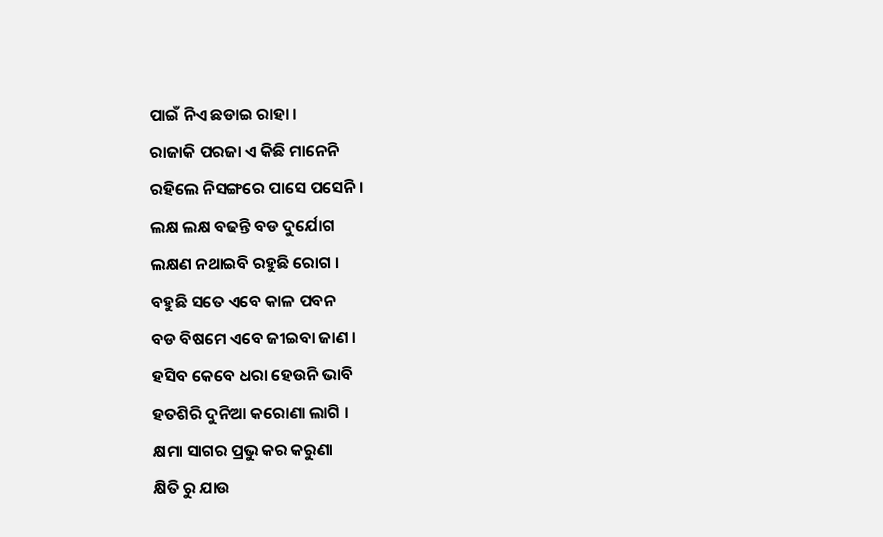ପାଇଁ ନିଏ ଛଡାଇ ରାହା ।
ରାଜାକି ପରଜା ଏ କିଛି ମାନେନି
ରହିଲେ ନିସଙ୍ଗରେ ପାସେ ପସେନି ।
ଲକ୍ଷ ଲକ୍ଷ ବଢନ୍ତି ବଡ ଦୁର୍ଯୋଗ
ଲକ୍ଷଣ ନଥାଇବି ରହୁଛି ରୋଗ ।
ବହୁଛି ସତେ ଏବେ କାଳ ପବନ
ବଡ ବିଷମେ ଏବେ ଜୀଇବା ଜାଣ ।
ହସିବ କେବେ ଧରା ହେଉନି ଭାବି
ହତଶିରି ଦୁନିଆ କରୋଣା ଲାଗି ।
କ୍ଷମା ସାଗର ପ୍ରଭୁ କର କରୁଣା
କ୍ଷିତି ରୁ ଯାଉ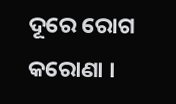ଦୂରେ ରୋଗ କରୋଣା ।